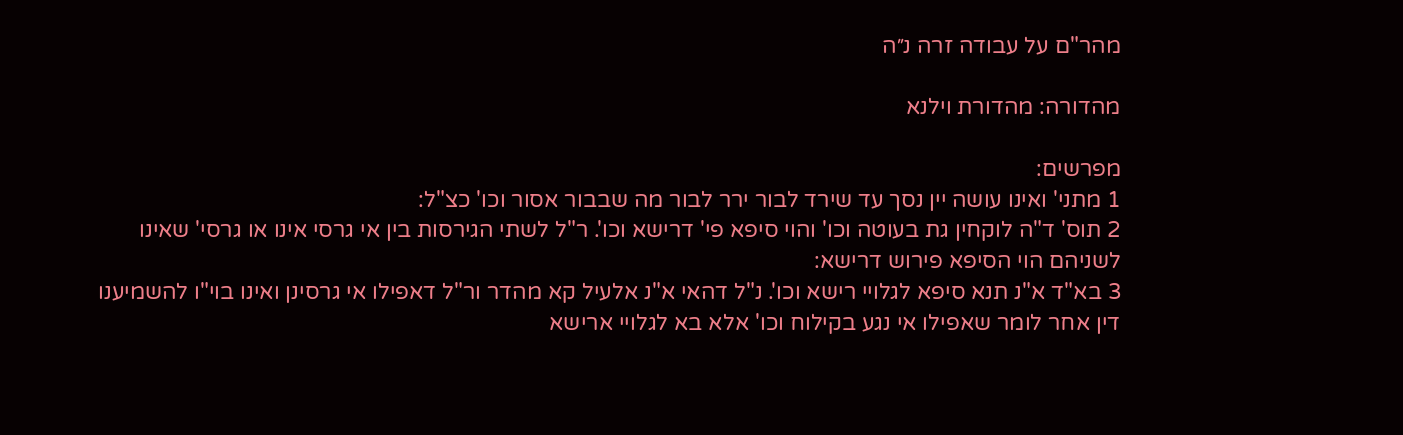מהר"ם על עבודה זרה נ״ה

מהדורה: מהדורת וילנא

מפרשים:
1 מתני' ואינו עושה יין נסך עד שירד לבור ירר לבור מה שבבור אסור וכו' כצ"ל:
2 תוס' ד"ה לוקחין גת בעוטה וכו' והוי סיפא פי' דרישא וכו'. ר"ל לשתי הגירסות בין אי גרסי אינו או גרסי' שאינו לשניהם הוי הסיפא פירוש דרישא:
3 בא"ד א"נ תנא סיפא לגלויי רישא וכו'. נ"ל דהאי א"נ אלעיל קא מהדר ור"ל דאפילו אי גרסינן ואינו בוי"ו להשמיענו דין אחר לומר שאפילו אי נגע בקילוח וכו' אלא בא לגלויי ארישא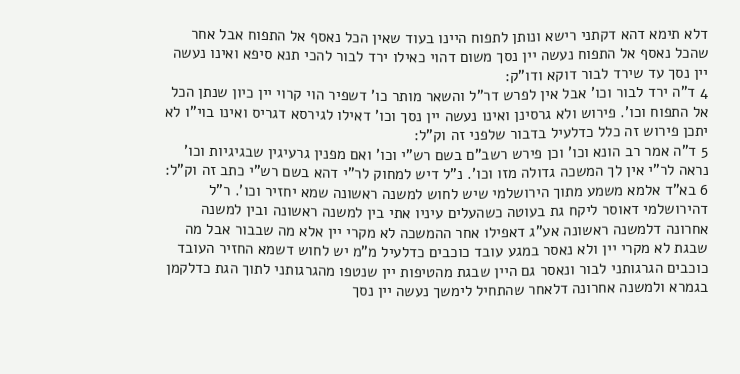דלא תימא דהא דקתני רישא ונותן לתפוח היינו בעוד שאין הכל נאסף אל התפוח אבל אחר שהכל נאסף אל התפוח נעשה יין נסך משום דהוי כאילו ירד לבור להכי תנא סיפא ואינו נעשה יין נסך עד שירד לבור דוקא ודו"ק:
4 ד"ה ירד לבור וכו' אבל אין לפרש דר"ל והשאר מותר כו' דשפיר הוי קרוי יין כיון שנתן הכל אל התפוח וכו'. פירוש ולא גרסינן ואינו נעשה יין נסך וכו' דאילו לגירסא דגריס ואינו בוי"ו לא יתכן פירוש זה כלל כדלעיל בדבור שלפני זה וק"ל:
5 ד"ה אמר רב הונא וכו' וכן פירש רשב"ם בשם רש"י וכו' ואם מפנין גרעיגין שבגיגיות וכו' נראה לר"י אין לך המשכה גדולה מזו וכו'. נ"ל דיש למחוק לר"י דהא בשם רש"י כתב זה וק"ל:
6 בא"ד אלמא משמע מתוך הירושלמי שיש לחוש למשנה ראשונה שמא יחזיר וכו'. ר"ל דהירושלמי דאוסר ליקח גת בעוטה כשהעלים עיניו אתי בין למשנה ראשונה ובין למשנה אחרונה דלמשנה ראשונה אע"ג דאפילו אחר ההמשכה לא מקרי יין אלא מה שבבור אבל מה שבגת לא מקרי יין ולא נאסר במגע עובד כוכבים כדלעיל מ"מ יש לחוש דשמא החזיר העובד כוכבים הגרגותני לבור ונאסר גם היין שבגת מהטיפות יין שנטפו מהגרגותני לתוך הגת כדלקמן בגמרא ולמשנה אחרונה דלאחר שהתחיל לימשך נעשה יין נסך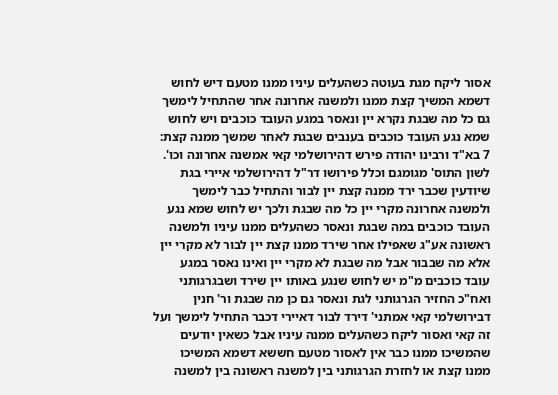אסור ליקח מגת בעוטה כשהעלים עיניו ממנו מטעם דיש לחוש דשמא המשיך קצת ממנו ולמשנה אחרונה אחר שהתחיל לימשך גם כל מה שבגת נקרא יין ונאסר במגע העובד כוכבים ויש לחוש שמא נגע העובד כוכבים בענבים שבגת לאחר שמשך ממנה קצת:
7 בא"ד ורבינו יהודה פירש דהירושלמי קאי אמשנה אחרונה וכו'. לשון התוס' מגומגם וכלל פירושו דר"ל דהירושלמי איירי בגת שיודעין שכבר ירד ממנה קצת יין לבור והתחיל כבר לימשך ולמשנה אחרונה מקרי יין כל מה שבגת ולכך יש לחוש שמא נגע העובד כוכבים במה שבגת ונאסר כשהעלים ממנו עיניו ולמשנה ראשונה אע"ג שאפילו אחר שירד ממנו קצת יין לבור לא מקרי יין אלא מה שבבור אבל מה שבגת לא מקרי יין ואינו נאסר במגע עובד כוכבים מ"מ יש לחוש שנגע באותו יין שירד ושבגרגותני ואח"כ החזיר הגרגותני לגת ונאסר גם כן מה שבגת ור' חנין דבירושלמי קאי אמתני' דירד לבור דאיירי דכבר התחיל לימשך ועל זה קאי ואסור ליקח כשהעלים ממנה עיניו אבל כשאין יודעים שהמשיכו ממנו כבר אין לאסור מטעם חששא דשמא המשיכו ממנו קצת או לחזרת הגרגותני בין למשנה ראשונה בין למשנה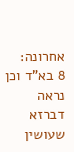אחרונה:
8 בא"ד וכן נראה דברזא שעושין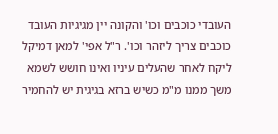העובדי כוכבים וכו' והקונה יין מגיגיות העובד כוכבים צריך ליזהר וכו'. ר"ל אפי' למאן דמיקל ליקח לאחר שהעלים עיניו ואינו חושש לשמא משך ממנו מ"מ כשיש ברזא בגיגית יש להחמיר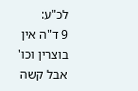לכ"ע:
9 ד"ה אין בוצרין וכו' אבל קשה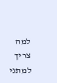למה צריך למתני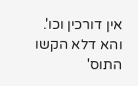אין דורכין וכו'. והא דלא הקשו התוס'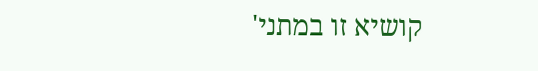קושיא זו במתני'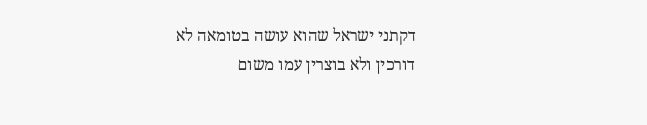דקתני ישראל שהוא עושה בטומאה לא דורכין ולא בוצרין עמו משום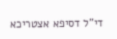די"ל דסיפא אצטריכא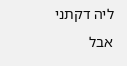ליה דקתני אבל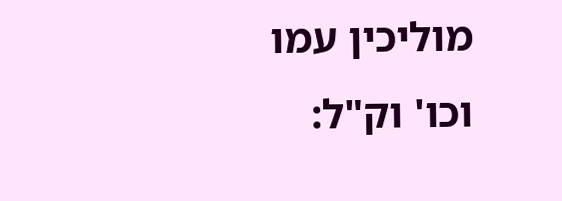מוליכין עמו וכו' וק"ל: